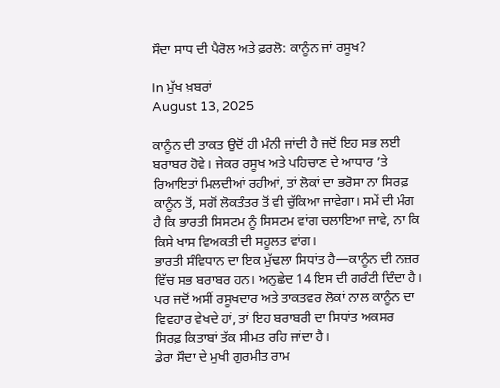ਸੌਦਾ ਸਾਧ ਦੀ ਪੈਰੋਲ ਅਤੇ ਫ਼ਰਲੋ: ਕਾਨੂੰਨ ਜਾਂ ਰਸੂਖ?

In ਮੁੱਖ ਖ਼ਬਰਾਂ
August 13, 2025

ਕਾਨੂੰਨ ਦੀ ਤਾਕਤ ਉਦੋਂ ਹੀ ਮੰਨੀ ਜਾਂਦੀ ਹੈ ਜਦੋਂ ਇਹ ਸਭ ਲਈ ਬਰਾਬਰ ਹੋਵੇ। ਜੇਕਰ ਰਸੂਖ ਅਤੇ ਪਹਿਚਾਣ ਦੇ ਆਧਾਰ ’ਤੇ ਰਿਆਇਤਾਂ ਮਿਲਦੀਆਂ ਰਹੀਆਂ, ਤਾਂ ਲੋਕਾਂ ਦਾ ਭਰੋਸਾ ਨਾ ਸਿਰਫ਼ ਕਾਨੂੰਨ ਤੋਂ, ਸਗੋਂ ਲੋਕਤੰਤਰ ਤੋਂ ਵੀ ਚੁੱਕਿਆ ਜਾਵੇਗਾ। ਸਮੇਂ ਦੀ ਮੰਗ ਹੈ ਕਿ ਭਾਰਤੀ ਸਿਸਟਮ ਨੂੰ ਸਿਸਟਮ ਵਾਂਗ ਚਲਾਇਆ ਜਾਵੇ, ਨਾ ਕਿ ਕਿਸੇ ਖਾਸ ਵਿਅਕਤੀ ਦੀ ਸਹੂਲਤ ਵਾਂਗ।
ਭਾਰਤੀ ਸੰਵਿਧਾਨ ਦਾ ਇਕ ਮੁੱਢਲਾ ਸਿਧਾਂਤ ਹੈ—ਕਾਨੂੰਨ ਦੀ ਨਜ਼ਰ ਵਿੱਚ ਸਭ ਬਰਾਬਰ ਹਨ। ਅਨੁਛੇਦ 14 ਇਸ ਦੀ ਗਰੰਟੀ ਦਿੰਦਾ ਹੈ। ਪਰ ਜਦੋਂ ਅਸੀਂ ਰਸੂਖਦਾਰ ਅਤੇ ਤਾਕਤਵਰ ਲੋਕਾਂ ਨਾਲ ਕਾਨੂੰਨ ਦਾ ਵਿਵਹਾਰ ਵੇਖਦੇ ਹਾਂ, ਤਾਂ ਇਹ ਬਰਾਬਰੀ ਦਾ ਸਿਧਾਂਤ ਅਕਸਰ ਸਿਰਫ਼ ਕਿਤਾਬਾਂ ਤੱਕ ਸੀਮਤ ਰਹਿ ਜਾਂਦਾ ਹੈ।
ਡੇਰਾ ਸੌਦਾ ਦੇ ਮੁਖੀ ਗੁਰਮੀਤ ਰਾਮ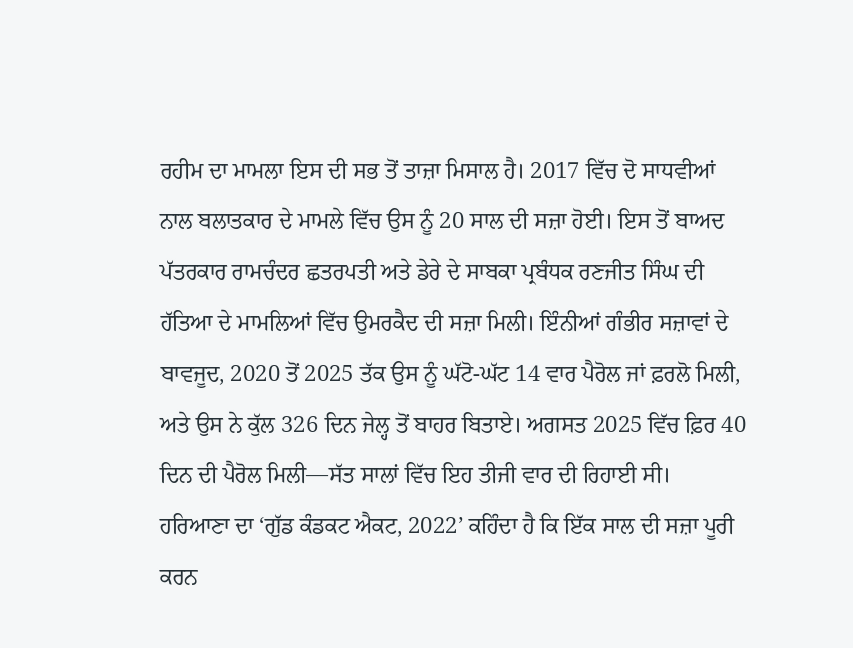ਰਹੀਮ ਦਾ ਮਾਮਲਾ ਇਸ ਦੀ ਸਭ ਤੋਂ ਤਾਜ਼ਾ ਮਿਸਾਲ ਹੈ। 2017 ਵਿੱਚ ਦੋ ਸਾਧਵੀਆਂ ਨਾਲ ਬਲਾਤਕਾਰ ਦੇ ਮਾਮਲੇ ਵਿੱਚ ਉਸ ਨੂੰ 20 ਸਾਲ ਦੀ ਸਜ਼ਾ ਹੋਈ। ਇਸ ਤੋਂ ਬਾਅਦ ਪੱਤਰਕਾਰ ਰਾਮਚੰਦਰ ਛਤਰਪਤੀ ਅਤੇ ਡੇਰੇ ਦੇ ਸਾਬਕਾ ਪ੍ਰਬੰਧਕ ਰਣਜੀਤ ਸਿੰਘ ਦੀ ਹੱਤਿਆ ਦੇ ਮਾਮਲਿਆਂ ਵਿੱਚ ਉਮਰਕੈਦ ਦੀ ਸਜ਼ਾ ਮਿਲੀ। ਇੰਨੀਆਂ ਗੰਭੀਰ ਸਜ਼ਾਵਾਂ ਦੇ ਬਾਵਜੂਦ, 2020 ਤੋਂ 2025 ਤੱਕ ਉਸ ਨੂੰ ਘੱਟੋ-ਘੱਟ 14 ਵਾਰ ਪੈਰੋਲ ਜਾਂ ਫ਼ਰਲੋ ਮਿਲੀ, ਅਤੇ ਉਸ ਨੇ ਕੁੱਲ 326 ਦਿਨ ਜੇਲ੍ਹ ਤੋਂ ਬਾਹਰ ਬਿਤਾਏ। ਅਗਸਤ 2025 ਵਿੱਚ ਫ਼ਿਰ 40 ਦਿਨ ਦੀ ਪੈਰੋਲ ਮਿਲੀ—ਸੱਤ ਸਾਲਾਂ ਵਿੱਚ ਇਹ ਤੀਜੀ ਵਾਰ ਦੀ ਰਿਹਾਈ ਸੀ।
ਹਰਿਆਣਾ ਦਾ ‘ਗੁੱਡ ਕੰਡਕਟ ਐਕਟ, 2022’ ਕਹਿੰਦਾ ਹੈ ਕਿ ਇੱਕ ਸਾਲ ਦੀ ਸਜ਼ਾ ਪੂਰੀ ਕਰਨ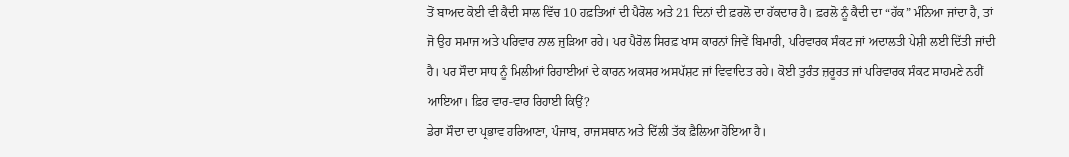ਤੋਂ ਬਾਅਦ ਕੋਈ ਵੀ ਕੈਦੀ ਸਾਲ ਵਿੱਚ 10 ਹਫ਼ਤਿਆਂ ਦੀ ਪੈਰੋਲ ਅਤੇ 21 ਦਿਨਾਂ ਦੀ ਫ਼ਰਲੋ ਦਾ ਹੱਕਦਾਰ ਹੈ। ਫ਼ਰਲੋ ਨੂੰ ਕੈਦੀ ਦਾ “ਹੱਕ” ਮੰਨਿਆ ਜਾਂਦਾ ਹੈ, ਤਾਂ ਜੋ ਉਹ ਸਮਾਜ ਅਤੇ ਪਰਿਵਾਰ ਨਾਲ ਜੁੜਿਆ ਰਹੇ। ਪਰ ਪੈਰੋਲ ਸਿਰਫ਼ ਖਾਸ ਕਾਰਨਾਂ ਜਿਵੇਂ ਬਿਮਾਰੀ, ਪਰਿਵਾਰਕ ਸੰਕਟ ਜਾਂ ਅਦਾਲਤੀ ਪੇਸ਼ੀ ਲਈ ਦਿੱਤੀ ਜਾਂਦੀ ਹੈ। ਪਰ ਸੌਦਾ ਸਾਧ ਨੂੰ ਮਿਲੀਆਂ ਰਿਹਾਈਆਂ ਦੇ ਕਾਰਨ ਅਕਸਰ ਅਸਪੱਸ਼ਟ ਜਾਂ ਵਿਵਾਦਿਤ ਰਹੇ। ਕੋਈ ਤੁਰੰਤ ਜ਼ਰੂਰਤ ਜਾਂ ਪਰਿਵਾਰਕ ਸੰਕਟ ਸਾਹਮਣੇ ਨਹੀਂ ਆਇਆ। ਫ਼ਿਰ ਵਾਰ-ਵਾਰ ਰਿਹਾਈ ਕਿਉਂ?
ਡੇਰਾ ਸੌਦਾ ਦਾ ਪ੍ਰਭਾਵ ਹਰਿਆਣਾ, ਪੰਜਾਬ, ਰਾਜਸਥਾਨ ਅਤੇ ਦਿੱਲੀ ਤੱਕ ਫ਼ੈਲਿਆ ਹੋਇਆ ਹੈ।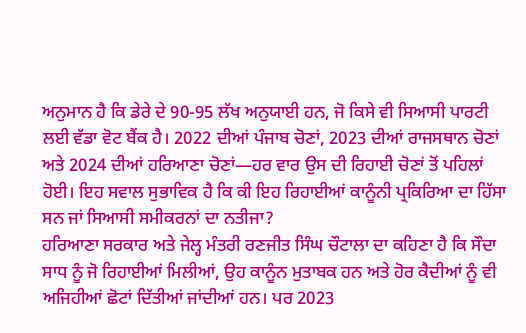ਅਨੁਮਾਨ ਹੈ ਕਿ ਡੇਰੇ ਦੇ 90-95 ਲੱਖ ਅਨੁਯਾਈ ਹਨ, ਜੋ ਕਿਸੇ ਵੀ ਸਿਆਸੀ ਪਾਰਟੀ ਲਈ ਵੱਡਾ ਵੋਟ ਬੈਂਕ ਹੈ। 2022 ਦੀਆਂ ਪੰਜਾਬ ਚੋਣਾਂ, 2023 ਦੀਆਂ ਰਾਜਸਥਾਨ ਚੋਣਾਂ ਅਤੇ 2024 ਦੀਆਂ ਹਰਿਆਣਾ ਚੋਣਾਂ—ਹਰ ਵਾਰ ਉਸ ਦੀ ਰਿਹਾਈ ਚੋਣਾਂ ਤੋਂ ਪਹਿਲਾਂ ਹੋਈ। ਇਹ ਸਵਾਲ ਸੁਭਾਵਿਕ ਹੈ ਕਿ ਕੀ ਇਹ ਰਿਹਾਈਆਂ ਕਾਨੂੰਨੀ ਪ੍ਰਕਿਰਿਆ ਦਾ ਹਿੱਸਾ ਸਨ ਜਾਂ ਸਿਆਸੀ ਸਮੀਕਰਨਾਂ ਦਾ ਨਤੀਜਾ?
ਹਰਿਆਣਾ ਸਰਕਾਰ ਅਤੇ ਜੇਲ੍ਹ ਮੰਤਰੀ ਰਣਜੀਤ ਸਿੰਘ ਚੌਟਾਲਾ ਦਾ ਕਹਿਣਾ ਹੈ ਕਿ ਸੌਦਾ ਸਾਧ ਨੂੰ ਜੋ ਰਿਹਾਈਆਂ ਮਿਲੀਆਂ, ਉਹ ਕਾਨੂੰਨ ਮੁਤਾਬਕ ਹਨ ਅਤੇ ਹੋਰ ਕੈਦੀਆਂ ਨੂੰ ਵੀ ਅਜਿਹੀਆਂ ਛੋਟਾਂ ਦਿੱਤੀਆਂ ਜਾਂਦੀਆਂ ਹਨ। ਪਰ 2023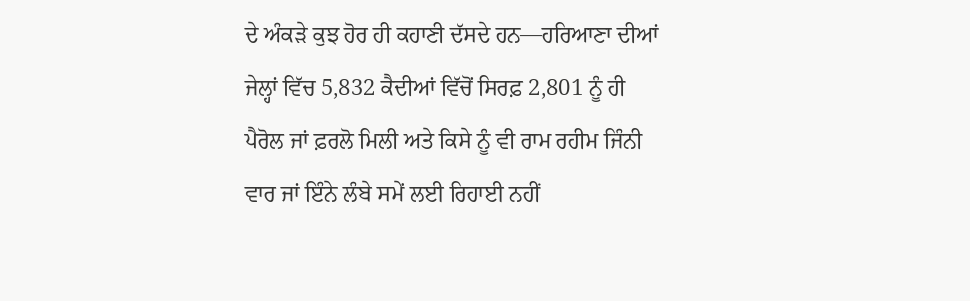ਦੇ ਅੰਕੜੇ ਕੁਝ ਹੋਰ ਹੀ ਕਹਾਣੀ ਦੱਸਦੇ ਹਨ—ਹਰਿਆਣਾ ਦੀਆਂ ਜੇਲ੍ਹਾਂ ਵਿੱਚ 5,832 ਕੈਦੀਆਂ ਵਿੱਚੋਂ ਸਿਰਫ਼ 2,801 ਨੂੰ ਹੀ ਪੈਰੋਲ ਜਾਂ ਫ਼ਰਲੋ ਮਿਲੀ ਅਤੇ ਕਿਸੇ ਨੂੰ ਵੀ ਰਾਮ ਰਹੀਮ ਜਿੰਨੀ ਵਾਰ ਜਾਂ ਇੰਨੇ ਲੰਬੇ ਸਮੇਂ ਲਈ ਰਿਹਾਈ ਨਹੀਂ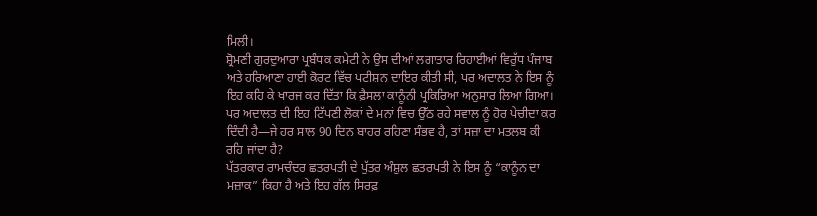ਮਿਲੀ।
ਸ਼੍ਰੋਮਣੀ ਗੁਰਦੁਆਰਾ ਪ੍ਰਬੰਧਕ ਕਮੇਟੀ ਨੇ ਉਸ ਦੀਆਂ ਲਗਾਤਾਰ ਰਿਹਾਈਆਂ ਵਿਰੁੱਧ ਪੰਜਾਬ ਅਤੇ ਹਰਿਆਣਾ ਹਾਈ ਕੋਰਟ ਵਿੱਚ ਪਟੀਸ਼ਨ ਦਾਇਰ ਕੀਤੀ ਸੀ, ਪਰ ਅਦਾਲਤ ਨੇ ਇਸ ਨੂੰ ਇਹ ਕਹਿ ਕੇ ਖਾਰਜ ਕਰ ਦਿੱਤਾ ਕਿ ਫ਼ੈਸਲਾ ਕਾਨੂੰਨੀ ਪ੍ਰਕਿਰਿਆ ਅਨੁਸਾਰ ਲਿਆ ਗਿਆ। ਪਰ ਅਦਾਲਤ ਦੀ ਇਹ ਟਿੱਪਣੀ ਲੋਕਾਂ ਦੇ ਮਨਾਂ ਵਿਚ ਉੱਠ ਰਹੇ ਸਵਾਲ ਨੂੰ ਹੋਰ ਪੇਚੀਦਾ ਕਰ ਦਿੰਦੀ ਹੈ—ਜੇ ਹਰ ਸਾਲ 90 ਦਿਨ ਬਾਹਰ ਰਹਿਣਾ ਸੰਭਵ ਹੈ, ਤਾਂ ਸਜ਼ਾ ਦਾ ਮਤਲਬ ਕੀ ਰਹਿ ਜਾਂਦਾ ਹੈ?
ਪੱਤਰਕਾਰ ਰਾਮਚੰਦਰ ਛਤਰਪਤੀ ਦੇ ਪੁੱਤਰ ਅੰਸ਼ੁਲ ਛਤਰਪਤੀ ਨੇ ਇਸ ਨੂੰ “ਕਾਨੂੰਨ ਦਾ ਮਜ਼ਾਕ” ਕਿਹਾ ਹੈ ਅਤੇ ਇਹ ਗੱਲ ਸਿਰਫ਼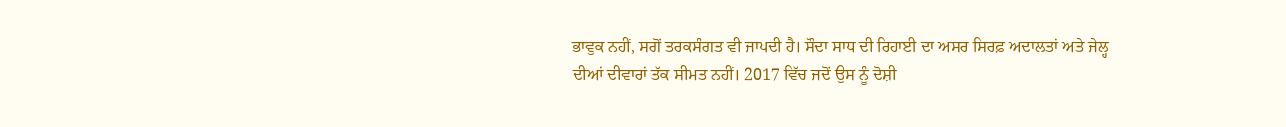ਭਾਵੁਕ ਨਹੀਂ, ਸਗੋਂ ਤਰਕਸੰਗਤ ਵੀ ਜਾਪਦੀ ਹੈ। ਸੌਦਾ ਸਾਧ ਦੀ ਰਿਹਾਈ ਦਾ ਅਸਰ ਸਿਰਫ਼ ਅਦਾਲਤਾਂ ਅਤੇ ਜੇਲ੍ਹ ਦੀਆਂ ਦੀਵਾਰਾਂ ਤੱਕ ਸੀਮਤ ਨਹੀਂ। 2017 ਵਿੱਚ ਜਦੋਂ ਉਸ ਨੂੰ ਦੋਸ਼ੀ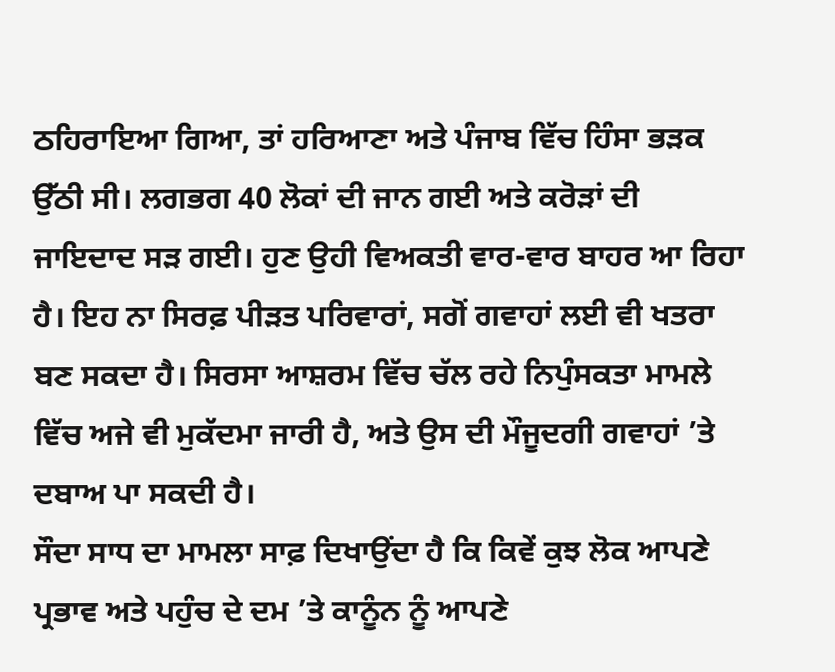ਠਹਿਰਾਇਆ ਗਿਆ, ਤਾਂ ਹਰਿਆਣਾ ਅਤੇ ਪੰਜਾਬ ਵਿੱਚ ਹਿੰਸਾ ਭੜਕ ਉੱਠੀ ਸੀ। ਲਗਭਗ 40 ਲੋਕਾਂ ਦੀ ਜਾਨ ਗਈ ਅਤੇ ਕਰੋੜਾਂ ਦੀ ਜਾਇਦਾਦ ਸੜ ਗਈ। ਹੁਣ ਉਹੀ ਵਿਅਕਤੀ ਵਾਰ-ਵਾਰ ਬਾਹਰ ਆ ਰਿਹਾ ਹੈ। ਇਹ ਨਾ ਸਿਰਫ਼ ਪੀੜਤ ਪਰਿਵਾਰਾਂ, ਸਗੋਂ ਗਵਾਹਾਂ ਲਈ ਵੀ ਖਤਰਾ ਬਣ ਸਕਦਾ ਹੈ। ਸਿਰਸਾ ਆਸ਼ਰਮ ਵਿੱਚ ਚੱਲ ਰਹੇ ਨਿਪੁੰਸਕਤਾ ਮਾਮਲੇ ਵਿੱਚ ਅਜੇ ਵੀ ਮੁਕੱਦਮਾ ਜਾਰੀ ਹੈ, ਅਤੇ ਉਸ ਦੀ ਮੌਜੂਦਗੀ ਗਵਾਹਾਂ ’ਤੇ ਦਬਾਅ ਪਾ ਸਕਦੀ ਹੈ।
ਸੌਦਾ ਸਾਧ ਦਾ ਮਾਮਲਾ ਸਾਫ਼ ਦਿਖਾਉਂਦਾ ਹੈ ਕਿ ਕਿਵੇਂ ਕੁਝ ਲੋਕ ਆਪਣੇ ਪ੍ਰਭਾਵ ਅਤੇ ਪਹੁੰਚ ਦੇ ਦਮ ’ਤੇ ਕਾਨੂੰਨ ਨੂੰ ਆਪਣੇ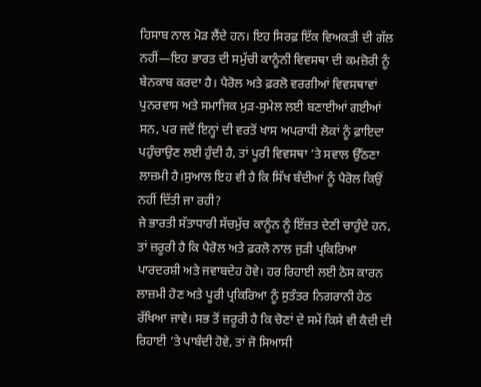ਹਿਸਾਬ ਨਾਲ ਮੋੜ ਲੈਂਦੇ ਹਨ। ਇਹ ਸਿਰਫ਼ ਇੱਕ ਵਿਅਕਤੀ ਦੀ ਗੱਲ ਨਹੀਂ—ਇਹ ਭਾਰਤ ਦੀ ਸਮੁੱਚੀ ਕਾਨੂੰਨੀ ਵਿਵਸਥਾ ਦੀ ਕਮਜ਼ੋਰੀ ਨੂੰ ਬੇਨਕਾਬ ਕਰਦਾ ਹੈ। ਪੈਰੋਲ ਅਤੇ ਫ਼ਰਲੋ ਵਰਗੀਆਂ ਵਿਵਸਥਾਵਾਂ ਪੁਨਰਵਾਸ ਅਤੇ ਸਮਾਜਿਕ ਮੁੜ-ਸੁਮੇਲ ਲਈ ਬਣਾਈਆਂ ਗਈਆਂ ਸਨ, ਪਰ ਜਦੋਂ ਇਨ੍ਹਾਂ ਦੀ ਵਰਤੋਂ ਖਾਸ ਅਪਰਾਧੀ ਲੋਕਾਂ ਨੂੰ ਫ਼ਾਇਦਾ ਪਹੁੰਚਾਉਣ ਲਈ ਹੁੰਦੀ ਹੈ, ਤਾਂ ਪੂਰੀ ਵਿਵਸਥਾ ’ਤੇ ਸਵਾਲ ਉੱਠਣਾ ਲਾਜ਼ਮੀ ਹੈ।ਸੁਆਲ ਇਹ ਵੀ ਹੈ ਕਿ ਸਿੱਖ ਬੰਦੀਆਂ ਨੂੰ ਪੈਰੋਲ ਕਿਉਂ ਨਹੀਂ ਦਿੱਤੀ ਜਾ ਰਹੀ?
ਜੇ ਭਾਰਤੀ ਸੱਤਾਧਾਰੀ ਸੱਚਮੁੱਚ ਕਾਨੂੰਨ ਨੂੰ ਇੱਜ਼ਤ ਦੇਣੀ ਚਾਹੁੰਦੇ ਹਨ, ਤਾਂ ਜ਼ਰੂਰੀ ਹੈ ਕਿ ਪੈਰੋਲ ਅਤੇ ਫ਼ਰਲੋ ਨਾਲ ਜੁੜੀ ਪ੍ਰਕਿਰਿਆ ਪਾਰਦਰਸ਼ੀ ਅਤੇ ਜਵਾਬਦੇਹ ਹੋਵੇ। ਹਰ ਰਿਹਾਈ ਲਈ ਠੋਸ ਕਾਰਨ ਲਾਜ਼ਮੀ ਹੋਣ ਅਤੇ ਪੂਰੀ ਪ੍ਰਕਿਰਿਆ ਨੂੰ ਸੁਤੰਤਰ ਨਿਗਰਾਨੀ ਹੇਠ ਰੱਖਿਆ ਜਾਵੇ। ਸਭ ਤੋਂ ਜ਼ਰੂਰੀ ਹੈ ਕਿ ਚੋਣਾਂ ਦੇ ਸਮੇਂ ਕਿਸੇ ਵੀ ਕੈਦੀ ਦੀ ਰਿਹਾਈ ’ਤੇ ਪਾਬੰਦੀ ਹੋਵੇ, ਤਾਂ ਜੋ ਸਿਆਸੀ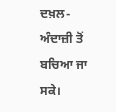ਦਖ਼ਲ-ਅੰਦਾਜ਼ੀ ਤੋਂ ਬਚਿਆ ਜਾ ਸਕੇ।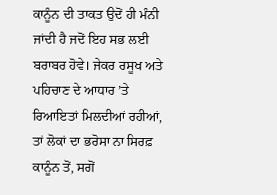ਕਾਨੂੰਨ ਦੀ ਤਾਕਤ ਉਦੋਂ ਹੀ ਮੰਨੀ ਜਾਂਦੀ ਹੈ ਜਦੋਂ ਇਹ ਸਭ ਲਈ ਬਰਾਬਰ ਹੋਵੇ। ਜੇਕਰ ਰਸੂਖ ਅਤੇ ਪਹਿਚਾਣ ਦੇ ਆਧਾਰ ’ਤੇ ਰਿਆਇਤਾਂ ਮਿਲਦੀਆਂ ਰਹੀਆਂ, ਤਾਂ ਲੋਕਾਂ ਦਾ ਭਰੋਸਾ ਨਾ ਸਿਰਫ਼ ਕਾਨੂੰਨ ਤੋਂ, ਸਗੋਂ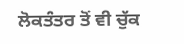ਲੋਕਤੰਤਰ ਤੋਂ ਵੀ ਚੁੱਕ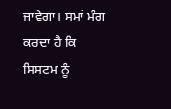ਜਾਵੇਗਾ। ਸਮਾਂ ਮੰਗ ਕਰਦਾ ਹੈ ਕਿ ਸਿਸਟਮ ਨੂੰ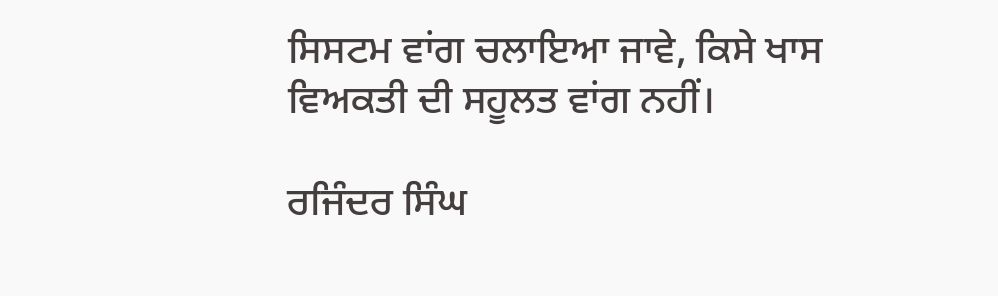ਸਿਸਟਮ ਵਾਂਗ ਚਲਾਇਆ ਜਾਵੇ, ਕਿਸੇ ਖਾਸ ਵਿਅਕਤੀ ਦੀ ਸਹੂਲਤ ਵਾਂਗ ਨਹੀਂ।

ਰਜਿੰਦਰ ਸਿੰਘ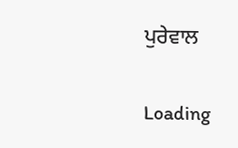ਪੁਰੇਵਾਲ

Loading